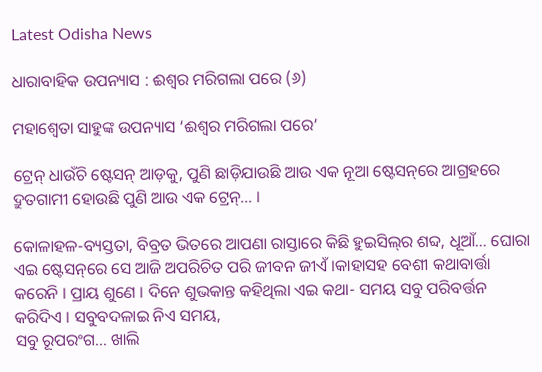Latest Odisha News

ଧାରାବାହିକ ଉପନ୍ୟାସ : ଈଶ୍ୱର ମରିଗଲା ପରେ (୬)

ମହାଶ୍ୱେତା ସାହୁଙ୍କ ଉପନ୍ୟାସ ‘ଈଶ୍ୱର ମରିଗଲା ପରେ’

ଟ୍ରେନ୍ ଧାଉଁଚି ଷ୍ଟେସନ୍ ଆଡ଼କୁ, ପୁଣି ଛାଡ଼ିଯାଉଛି ଆଉ ଏକ ନୂଆ ଷ୍ଟେସନ୍‌ରେ ଆଗ୍ରହରେ ଦ୍ରୁତଗାମୀ ହୋଉଛି ପୁଣି ଆଉ ଏକ ଟ୍ରେନ୍‌… ।

କୋଳାହଳ-ବ୍ୟସ୍ତତା, ବିବ୍ରତ ଭିତରେ ଆପଣା ରାସ୍ତାରେ କିଛି ହୁଇସିଲ୍‌ର ଶବ୍ଦ, ଧୂଆଁ… ଘୋରା ଏଇ ଷ୍ଟେସନ୍‌ରେ ସେ ଆଜି ଅପରିଚିତ ପରି ଜୀବନ ଜୀଏଁ ।କାହାସହ ବେଶୀ କଥାବାର୍ତ୍ତା କରେନି । ପ୍ରାୟ ଶୁଣେ । ଦିନେ ଶୁଭକାନ୍ତ କହିଥିଲା ଏଇ କଥା- ସମୟ ସବୁ ପରିବର୍ତ୍ତନ କରିଦିଏ । ସବୁବଦଳାଇ ନିଏ ସମୟ,
ସବୁ ରୂପରଂଗ… ଖାଲି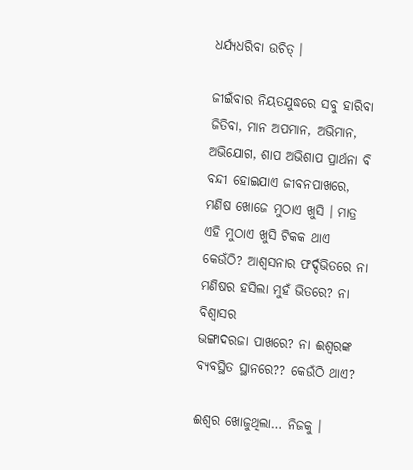ଧର୍ଯ୍ୟଧରିବା ଉଚିତ୍ ।

ଜୀଇଁବାର ନିୟତଯୁଦ୍ଧରେ ସବୁ ହାରିବା ଜିତିବା, ମାନ ଅପମାନ, ଅଭିମାନ, ଅଭିଯୋଗ, ଶାପ ଅଭିଶାପ ପ୍ରାର୍ଥନା ବି ବନ୍ଦୀ ହୋଇଯାଏ ଜୀବନପାଖରେ, ମଣିଷ ଖୋଜେ ମୁଠାଏ ଖୁସି । ମାତ୍ର ଏହି ମୁଠାଏ ଖୁସି ଟିକକ ଥାଏ କେଉଁଠି? ଆଶ୍ୱସନାର ଫର୍ଦ୍ଦଭିତରେ ନା ମଣିଷର ହସିଲା ମୁହଁ ଭିତରେ? ନା ବିଶ୍ୱାସର
ଭଙ୍ଗାଦରଜା ପାଖରେ? ନା ଈଶ୍ୱରଙ୍କ ବ୍ୟବସ୍ଥିତ ସ୍ଥାନରେ?? କେଉଁଠି ଥାଏ?

ଈଶ୍ୱର ଖୋଜୁଥିଲା… ନିଜକୁ ।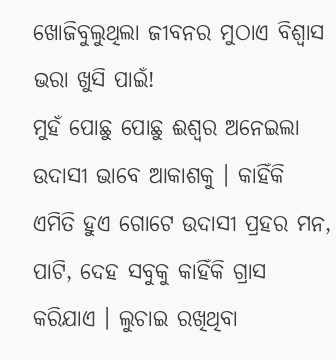ଖୋଜିବୁଲୁଥିଲା ଜୀବନର ମୁଠାଏ ବିଶ୍ୱାସ ଭରା ଖୁସି ପାଇଁ!
ମୁହଁ ପୋଛୁ ପୋଛୁ ଈଶ୍ୱର ଅନେଇଲା ଉଦାସୀ ଭାବେ ଆକାଶକୁ । କାହିଁକି ଏମିତି ହୁଏ ଗୋଟେ ଉଦାସୀ ପ୍ରହର ମନ, ପାଟି, ଦେହ ସବୁକୁ କାହିଁକି ଗ୍ରାସ କରିଯାଏ । ଲୁଚାଇ ରଖିଥିବା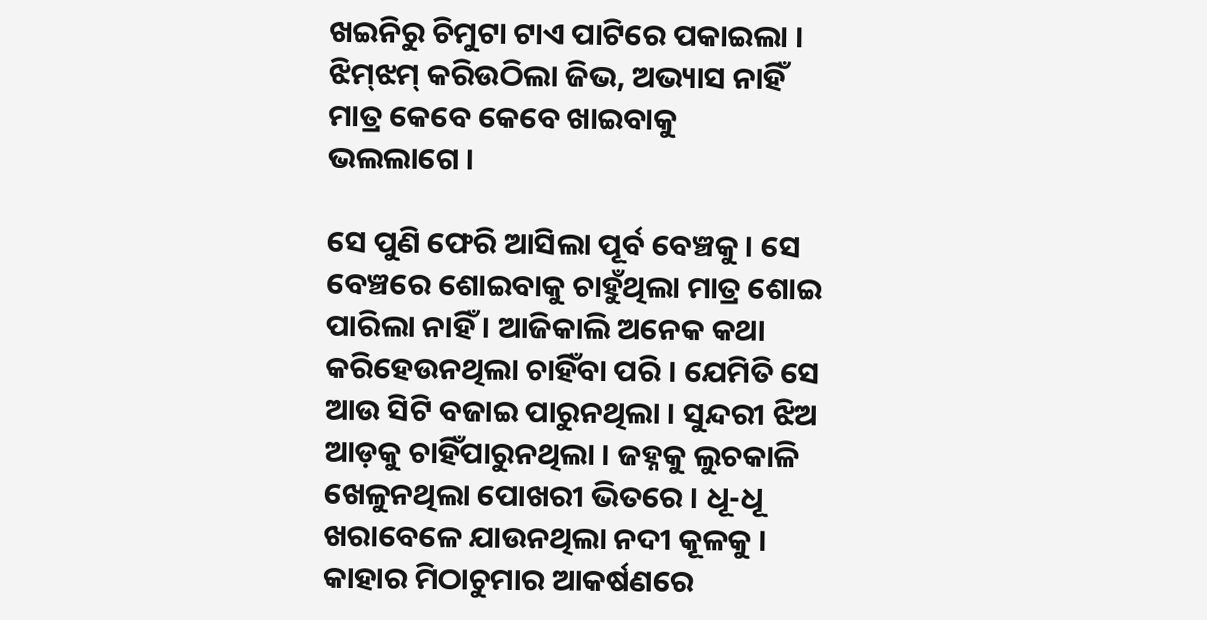ଖଇନିରୁ ଚିମୁଟା ଟାଏ ପାଟିରେ ପକାଇଲା । ଝିମ୍‌ଝମ୍ କରିଉଠିଲା ଜିଭ, ଅଭ୍ୟାସ ନାହିଁ ମାତ୍ର କେବେ କେବେ ଖାଇବାକୁ
ଭଲଲାଗେ ।

ସେ ପୁଣି ଫେରି ଆସିଲା ପୂର୍ବ ବେଞ୍ଚକୁ । ସେ ବେଞ୍ଚରେ ଶୋଇବାକୁ ଚାହୁଁଥିଲା ମାତ୍ର ଶୋଇ ପାରିଲା ନାହିଁ । ଆଜିକାଲି ଅନେକ କଥା କରିହେଉନଥିଲା ଚାହିଁବା ପରି । ଯେମିତି ସେ ଆଉ ସିଟି ବଜାଇ ପାରୁନଥିଲା । ସୁନ୍ଦରୀ ଝିଅ ଆଡ଼କୁ ଚାହିଁପାରୁନଥିଲା । ଜହ୍ନକୁ ଲୁଚକାଳି ଖେଳୁନଥିଲା ପୋଖରୀ ଭିତରେ । ଧୂ-ଧୂ ଖରାବେଳେ ଯାଉନଥିଲା ନଦୀ କୂଳକୁ । କାହାର ମିଠାଚୁମାର ଆକର୍ଷଣରେ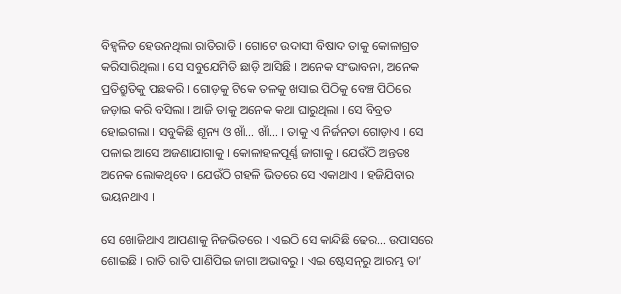ବିହ୍ୱଳିତ ହେଉନଥିଲା ରାତିରାତି । ଗୋଟେ ଉଦାସୀ ବିଷାଦ ତାକୁ କୋଳାଗ୍ରତ କରିସାରିଥିଲା । ସେ ସବୁଯେମିତି ଛାଡ଼ି ଆସିଛି । ଅନେକ ସଂଭାବନା, ଅନେକ ପ୍ରତିଶ୍ରୁତିକୁ ପଛକରି । ଗୋଡ଼କୁ ଟିକେ ତଳକୁ ଖସାଇ ପିଠିକୁ ବେଞ୍ଚ ପିଠିରେ ଜଡ଼ାଇ କରି ବସିଲା । ଆଜି ତାକୁ ଅନେକ କଥା ଘାରୁଥିଲା । ସେ ବିବ୍ରତ ହୋଇଗଲା । ସବୁକିଛି ଶୂନ୍ୟ ଓ ଖାଁ… ଖାଁ… । ତାକୁ ଏ ନିର୍ଜନତା ଗୋଡ଼ାଏ । ସେ ପଳାଇ ଆସେ ଅଜଣାଯାଗାକୁ । କୋଳାହଳପୂର୍ଣ୍ଣ ଜାଗାକୁ । ଯେଉଁଠି ଅନ୍ତତଃ ଅନେକ ଲୋକଥିବେ । ଯେଉଁଠି ଗହଳି ଭିତରେ ସେ ଏକାଥାଏ । ହଜିଯିବାର ଭୟନଥାଏ ।

ସେ ଖୋଜିଥାଏ ଆପଣାକୁ ନିଜଭିତରେ । ଏଇଠି ସେ କାନ୍ଦିଛି ଢେର… ଉପାସରେ ଶୋଇଛି । ରାତି ରାତି ପାଣିପିଇ ଜାଗା ଅଭାବରୁ । ଏଇ ଷ୍ଟେସନ୍‌ରୁ ଆରମ୍ଭ ତା’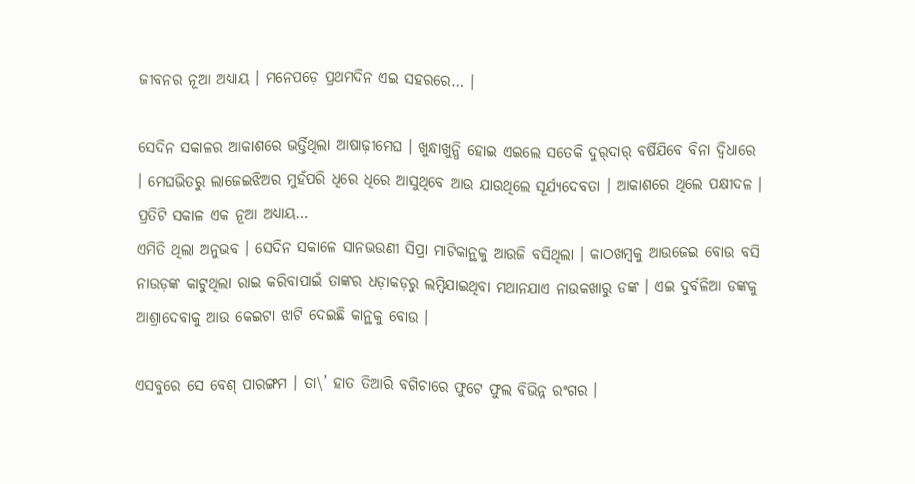ଜୀବନର ନୂଆ ଅଧ୍ୟାୟ । ମନେପଡ଼େ ପ୍ରଥମଦିନ ଏଇ ସହରରେ… ।

ସେଦିନ ସକାଳର ଆକାଶରେ ଭର୍ତ୍ତିଥିଲା ଆଷାଢ଼ୀମେଘ । ଖୁନ୍ଧାଖୁନ୍ଧି ହୋଇ ଏଇଲେ ସତେକି ଦୁର୍‌ଦାର୍ ବର୍ଷିଯିବେ ବିନା ଦ୍ୱିଧାରେ । ମେଘଭିତରୁ ଲାଜେଇଝିଅର ମୁହଁପରି ଧିରେ ଧିରେ ଆସୁଥିବେ ଆଉ ଯାଉଥିଲେ ସୂର୍ଯ୍ୟଦେବତା । ଆକାଶରେ ଥିଲେ ପକ୍ଷୀଦଳ । ପ୍ରତିଟି ସକାଳ ଏକ ନୂଆ ଅଧ୍ୟାୟ…
ଏମିତି ଥିଲା ଅନୁଭବ । ସେଦିନ ସକାଳେ ସାନଭଉଣୀ ସିପ୍ରା ମାଟିକାନ୍ଥକୁ ଆଉଜି ବସିଥିଲା । କାଠଖମ୍ବକୁ ଆଉଜେଇ ବୋଉ ବସି ନାଉଡ଼ଙ୍କ କାଟୁଥିଲା ରାଇ କରିବାପାଇଁ ତାଙ୍କର ଧଡ଼ାକଡ଼ରୁ ଲମ୍ବିଯାଇଥିବା ମଥାନଯାଏ ନାଉକଖାରୁ ଡଙ୍କ । ଏଇ ଦୁର୍ବଳିଆ ଡଙ୍କକୁ ଆଶ୍ରାଦେବାକୁ ଆଉ କେଇଟା ଝାଟି ଦେଇଛି କାନ୍ଥକୁ ବୋଉ ।

ଏସବୁରେ ସେ ବେଶ୍ ପାରଙ୍ଗମ । ତା\’ ହାତ ତିଆରି ବଗିଚାରେ ଫୁଟେ ଫୁଲ ବିଭିନ୍ନ ରଂଗର ।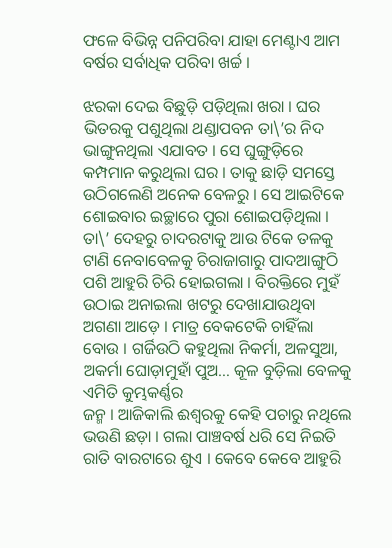ଫଳେ ବିଭିନ୍ନ ପନିପରିବା ଯାହା ମେଣ୍ଟାଏ ଆମ ବର୍ଷର ସର୍ବାଧିକ ପରିବା ଖର୍ଚ୍ଚ ।

ଝରକା ଦେଇ ବିଛୁଡ଼ି ପଡ଼ିଥିଲା ଖରା । ଘର ଭିତରକୁ ପଶୁଥିଲା ଥଣ୍ଡାପବନ ତା\’ର ନିଦ ଭାଙ୍ଗୁନଥିଲା ଏଯାବତ । ସେ ଘୁଙ୍ଗୁଡ଼ିରେ କମ୍ପମାନ କରୁଥିଲା ଘର । ତାକୁ ଛାଡ଼ି ସମସ୍ତେ ଉଠିଗଲେଣି ଅନେକ ବେଳରୁ । ସେ ଆଇଟିକେ ଶୋଇବାର ଇଚ୍ଛାରେ ପୁରା ଶୋଇପଡ଼ିଥିଲା । ତା\’ ଦେହରୁ ଚାଦରଟାକୁ ଆଉ ଟିକେ ତଳକୁ ଟାଣି ନେବାବେଳକୁ ଚିରାଜାଗାରୁ ପାଦଆଙ୍ଗୁଠି ପଶି ଆହୁରି ଚିରି ହୋଇଗଲା । ବିରକ୍ତିରେ ମୁହଁ ଉଠାଇ ଅନାଇଲା ଖଟରୁ ଦେଖାଯାଉଥିବା ଅଗଣା ଆଡ଼େ । ମାତ୍ର ବେକଟେକି ଚାହିଁଲା ବୋଉ । ଗର୍ଜିଉଠି କହୁଥିଲା ନିକର୍ମା, ଅଳସୁଆ, ଅକର୍ମା ଘୋଡ଼ାମୁହାଁ ପୁଅ… କୂଳ ବୁଡ଼ିଲା ବେଳକୁ ଏମିତି କୁମ୍ଭକର୍ଣ୍ଣର
ଜନ୍ମ । ଆଜିକାଲି ଈଶ୍ୱରକୁ କେହି ପଚାରୁ ନଥିଲେ ଭଉଣି ଛଡ଼ା । ଗଲା ପାଞ୍ଚବର୍ଷ ଧରି ସେ ନିଇତି ରାତି ବାରଟାରେ ଶୁଏ । କେବେ କେବେ ଆହୁରି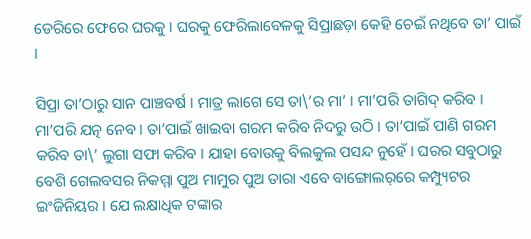ଡେରିରେ ଫେରେ ଘରକୁ । ଘରକୁ ଫେରିଲାବେଳକୁ ସିପ୍ରାଛଡ଼ା କେହି ଚେଇଁ ନଥିବେ ତା’ ପାଇଁ ।

ସିପ୍ରା ତା’ଠାରୁ ସାନ ପାଞ୍ଚବର୍ଷ । ମାତ୍ର ଲାଗେ ସେ ତା\’ର ମା’ । ମା’ପରି ତାଗିଦ୍ କରିବ । ମା’ପରି ଯତ୍ନ ନେବ । ତା’ପାଇଁ ଖାଇବା ଗରମ କରିବ ନିଦରୁ ଉଠି । ତା’ପାଇଁ ପାଣି ଗରମ କରିବ ତା\’ ଲୁଗା ସଫା କରିବ । ଯାହା ବୋଉକୁ ବିଲକୁଲ ପସନ୍ଦ ନୁହେଁ । ଘରର ସବୁଠାରୁ ବେଶି ଗେଲବସର ନିକମ୍ମା ପୁଅ ମାମୁର ପୁଅ ତାରା ଏବେ ବାଙ୍ଗୋଲର୍‌ରେ କମ୍ପ୍ୟୁଟର ଇଂଜିନିୟର । ଯେ ଲକ୍ଷାଧିକ ଟଙ୍କାର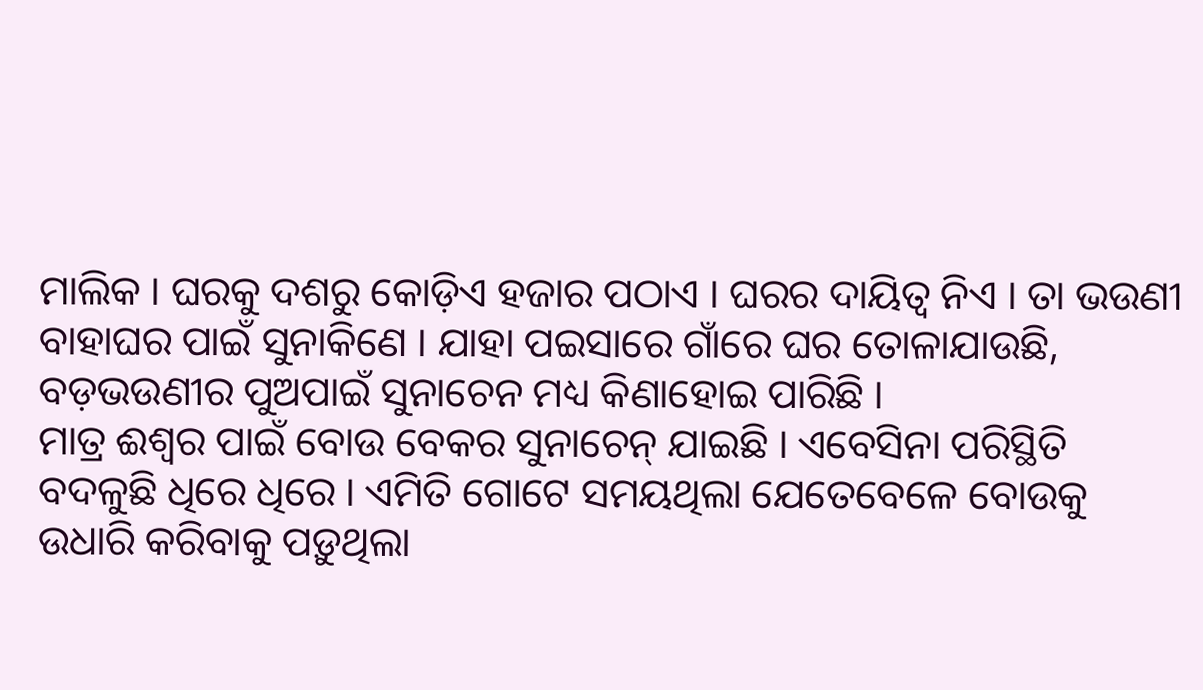ମାଲିକ । ଘରକୁ ଦଶରୁ କୋଡ଼ିଏ ହଜାର ପଠାଏ । ଘରର ଦାୟିତ୍ୱ ନିଏ । ତା ଭଉଣୀ ବାହାଘର ପାଇଁ ସୁନାକିଣେ । ଯାହା ପଇସାରେ ଗାଁରେ ଘର ତୋଳାଯାଉଛି, ବଡ଼ଭଉଣୀର ପୁଅପାଇଁ ସୁନାଚେନ ମଧ୍ୟ କିଣାହୋଇ ପାରିଛି ।
ମାତ୍ର ଈଶ୍ୱର ପାଇଁ ବୋଉ ବେକର ସୁନାଚେନ୍ ଯାଇଛି । ଏବେସିନା ପରିସ୍ଥିତି ବଦଳୁଛି ଧିରେ ଧିରେ । ଏମିତି ଗୋଟେ ସମୟଥିଲା ଯେତେବେଳେ ବୋଉକୁ ଉଧାରି କରିବାକୁ ପଡ଼ୁଥିଲା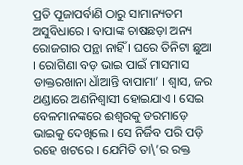ପ୍ରତି ପୂଜାପର୍ବାଣି ଠାରୁ ସାମାନ୍ୟତମ ଅସୁବିଧାରେ । ବାପାଙ୍କ ଚାଷଛଡ଼ା ଅନ୍ୟ ରୋଜଗାର ପନ୍ଥା ନାହିଁ । ଘରେ ତିନିଟା ଛୁଆ । ରୋଗିଣା ବଡ଼ ଭାଇ ପାଇଁ ମାସମାସ ଡାକ୍ତରଖାନା ଧାଁଆନ୍ତି ବାପାମା’ । ଶ୍ୱାସ, ଜର ଥଣ୍ଡାରେ ଅଣନିଶ୍ୱାସୀ ହୋଇଯାଏ । ସେଇ ବେଳମାନଙ୍କରେ ଈଶ୍ୱରକୁ ଡରମାଡ଼େ ଭାଇକୁ ଦେଖିଲେ । ସେ ନିର୍ଜିବ ପରି ପଡ଼ି ରହେ ଖଟରେ । ଯେମିତି ତା\’ର ରକ୍ତ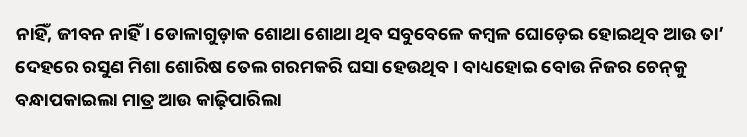ନାହିଁ, ଜୀବନ ନାହିଁ । ଡୋଳାଗୁଡ଼ାକ ଶୋଥା ଶୋଥା ଥିବ ସବୁବେଳେ କମ୍ବଳ ଘୋଡ଼େଇ ହୋଇଥିବ ଆଉ ତା’ ଦେହରେ ରସୁଣ ମିଶା ଶୋରିଷ ତେଲ ଗରମକରି ଘସା ହେଉଥିବ । ବାଧ୍ୟହୋଇ ବୋଉ ନିଜର ଚେନ୍‌କୁ ବନ୍ଧାପକାଇଲା ମାତ୍ର ଆଉ କାଢ଼ିପାରିଲା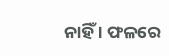ନାହିଁ । ଫଳରେ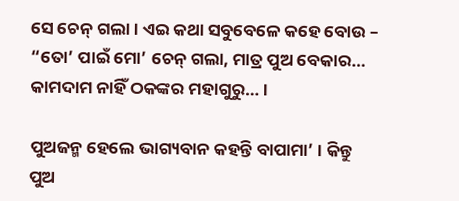ସେ ଚେନ୍ ଗଲା । ଏଇ କଥା ସବୁବେଳେ କହେ ବୋଉ – “ତୋ’ ପାଇଁ ମୋ’ ଚେନ୍ ଗଲା, ମାତ୍ର ପୁଅ ବେକାର… କାମଦାମ ନାହିଁ ଠକଙ୍କର ମହାଗୁରୁ… ।

ପୁଅଜନ୍ମ ହେଲେ ଭାଗ୍ୟବାନ କହନ୍ତି ବାପାମା’ । କିନ୍ତୁ ପୁଅ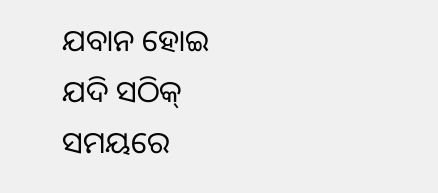ଯବାନ ହୋଇ ଯଦି ସଠିକ୍ ସମୟରେ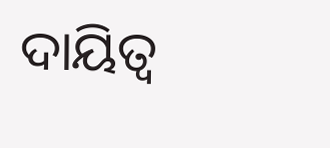ଦାୟିତ୍ୱ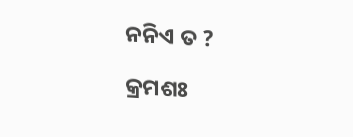ନନିଏ ତ ?

କ୍ରମଶଃ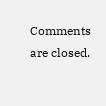Comments are closed.